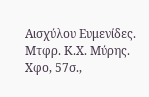Αισχύλου Ευμενίδες. Μτφρ. Κ.Χ. Μύρης. Χφο, 57σ.,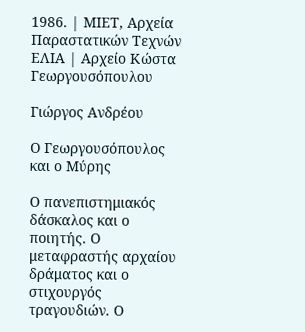1986. | ΜΙΕΤ, Αρχεία Παραστατικών Τεχνών ΕΛΙΑ | Αρχείο Κώστα Γεωργουσόπουλου

Γιώργος Ανδρέου

Ο Γεωργουσόπουλος και ο Μύρης

Ο πανεπιστημιακός δάσκαλος και ο ποιητής. Ο μεταφραστής αρχαίου δράματος και ο στιχουργός τραγουδιών. Ο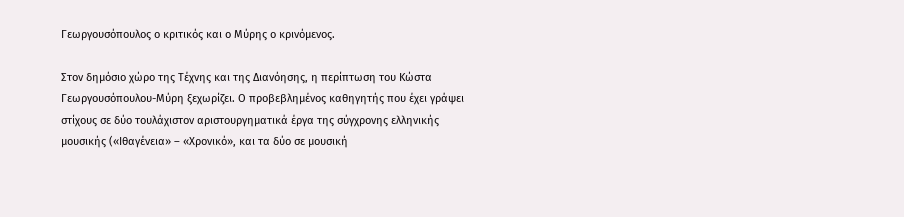Γεωργουσόπουλος ο κριτικός και ο Μύρης ο κρινόμενος.

Στον δημόσιο χώρο της Τέχνης και της Διανόησης, η περίπτωση του Κώστα Γεωργουσόπουλου-Μύρη ξεχωρίζει. Ο προβεβλημένος καθηγητής που έχει γράψει στίχους σε δύο τουλάχιστον αριστουργηματικά έργα της σύγχρονης ελληνικής μουσικής («Ιθαγένεια» – «Χρονικό», και τα δύο σε μουσική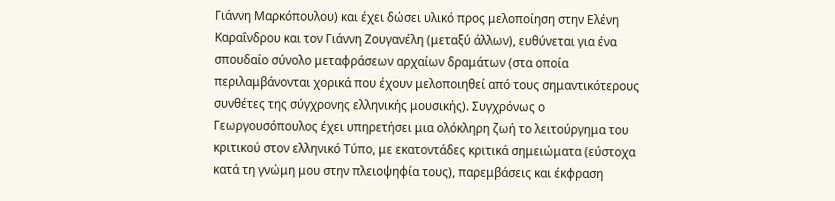Γιάννη Μαρκόπουλου) και έχει δώσει υλικό προς μελοποίηση στην Ελένη Καραΐνδρου και τον Γιάννη Ζουγανέλη (μεταξύ άλλων), ευθύνεται για ένα σπουδαίο σύνολο μεταφράσεων αρχαίων δραμάτων (στα οποία περιλαμβάνονται χορικά που έχουν μελοποιηθεί από τους σημαντικότερους συνθέτες της σύγχρονης ελληνικής μουσικής). Συγχρόνως ο Γεωργουσόπουλος έχει υπηρετήσει μια ολόκληρη ζωή το λειτούργημα του κριτικού στον ελληνικό Τύπο, με εκατοντάδες κριτικά σημειώματα (εύστοχα κατά τη γνώμη μου στην πλειοψηφία τους), παρεμβάσεις και έκφραση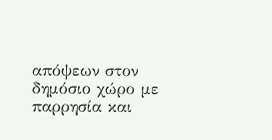απόψεων στον δημόσιο χώρο με παρρησία και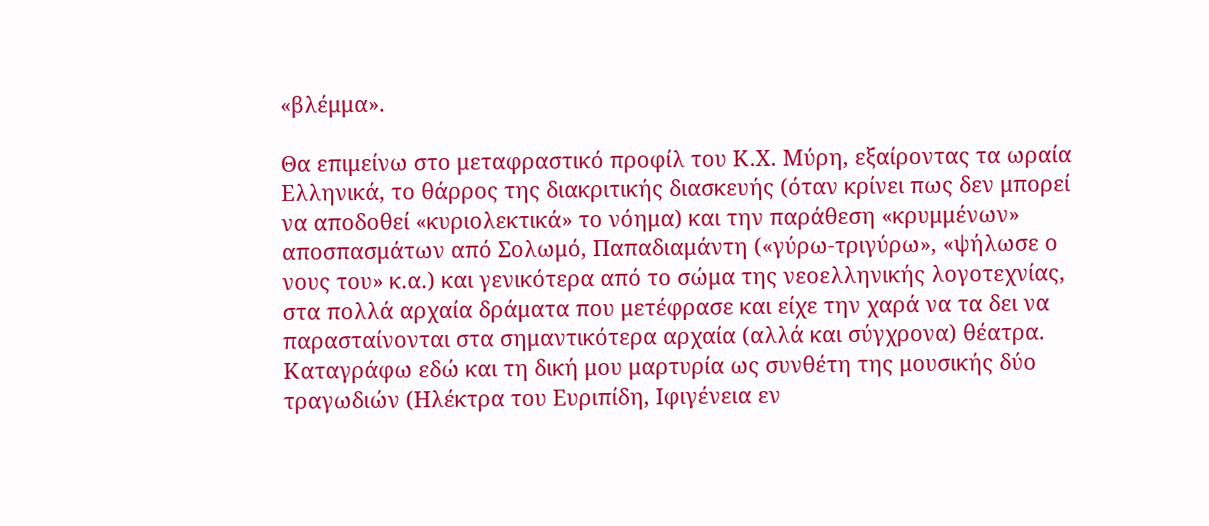«βλέμμα».

Θα επιμείνω στο μεταφραστικό προφίλ του Κ.Χ. Μύρη, εξαίροντας τα ωραία Ελληνικά, το θάρρος της διακριτικής διασκευής (όταν κρίνει πως δεν μπορεί να αποδοθεί «κυριολεκτικά» το νόημα) και την παράθεση «κρυμμένων» αποσπασμάτων από Σολωμό, Παπαδιαμάντη («γύρω-τριγύρω», «ψήλωσε ο νους του» κ.α.) και γενικότερα από το σώμα της νεοελληνικής λογοτεχνίας, στα πολλά αρχαία δράματα που μετέφρασε και είχε την χαρά να τα δει να παρασταίνονται στα σημαντικότερα αρχαία (αλλά και σύγχρονα) θέατρα. Καταγράφω εδώ και τη δική μου μαρτυρία ως συνθέτη της μουσικής δύο τραγωδιών (Ηλέκτρα του Ευριπίδη, Ιφιγένεια εν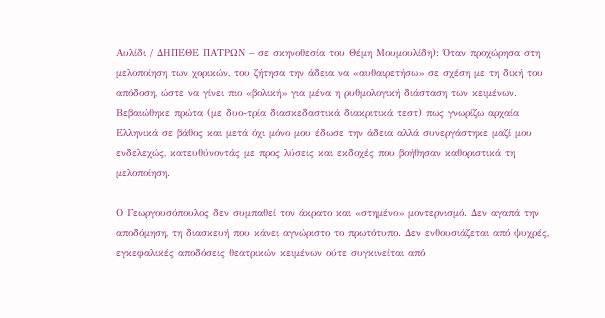Αυλίδι / ΔΗΠΕΘΕ ΠΑΤΡΩΝ – σε σκηνοθεσία του Θέμη Μουμουλίδη): Όταν προχώρησα στη μελοποίηση των χορικών, του ζήτησα την άδεια να «αυθαιρετήσω» σε σχέση με τη δική του απόδοση, ώστε να γίνει πιο «βολική» για μένα η ρυθμολογική διάσταση των κειμένων. Βεβαιώθηκε πρώτα (με δυο-τρία διασκεδαστικά διακριτικά τεστ) πως γνωρίζω αρχαία Ελληνικά σε βάθος και μετά όχι μόνο μου έδωσε την άδεια αλλά συνεργάστηκε μαζί μου ενδελεχώς, κατευθύνοντάς με προς λύσεις και εκδοχές που βοήθησαν καθοριστικά τη μελοποίηση.

Ο Γεωργουσόπουλος δεν συμπαθεί τον άκρατο και «στημένο» μοντερνισμό. Δεν αγαπά την αποδόμηση, τη διασκευή που κάνει αγνώριστο το πρωτότυπο. Δεν ενθουσιάζεται από ψυχρές, εγκεφαλικές αποδόσεις θεατρικών κειμένων ούτε συγκινείται από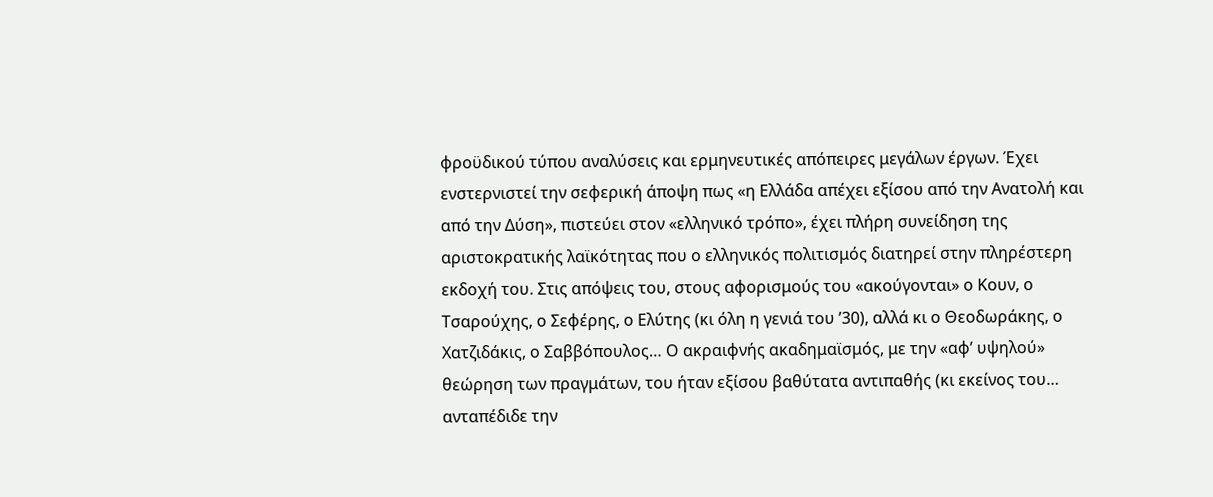φροϋδικού τύπου αναλύσεις και ερμηνευτικές απόπειρες μεγάλων έργων. Έχει ενστερνιστεί την σεφερική άποψη πως «η Ελλάδα απέχει εξίσου από την Ανατολή και από την Δύση», πιστεύει στον «ελληνικό τρόπο», έχει πλήρη συνείδηση της αριστοκρατικής λαϊκότητας που ο ελληνικός πολιτισμός διατηρεί στην πληρέστερη εκδοχή του. Στις απόψεις του, στους αφορισμούς του «ακούγονται» ο Κουν, ο Τσαρούχης, ο Σεφέρης, ο Ελύτης (κι όλη η γενιά του ’30), αλλά κι ο Θεοδωράκης, ο Χατζιδάκις, ο Σαββόπουλος… Ο ακραιφνής ακαδημαϊσμός, με την «αφ’ υψηλού» θεώρηση των πραγμάτων, του ήταν εξίσου βαθύτατα αντιπαθής (κι εκείνος του… ανταπέδιδε την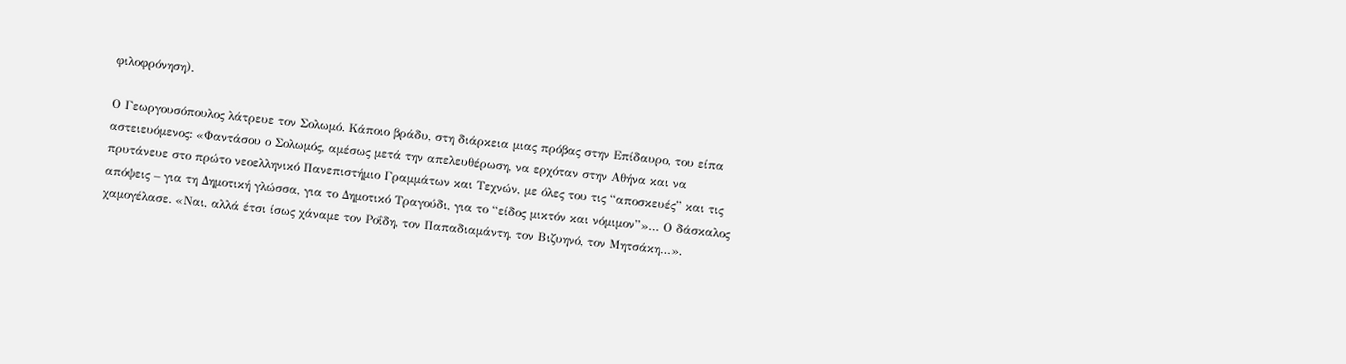φιλοφρόνηση).

Ο Γεωργουσόπουλος λάτρευε τον Σολωμό. Κάποιο βράδυ, στη διάρκεια μιας πρόβας στην Επίδαυρο, του είπα αστειευόμενος: «Φαντάσου ο Σολωμός, αμέσως μετά την απελευθέρωση, να ερχόταν στην Αθήνα και να πρυτάνευε στο πρώτο νεοελληνικό Πανεπιστήμιο Γραμμάτων και Τεχνών, με όλες του τις “αποσκευές” και τις απόψεις – για τη Δημοτική γλώσσα, για το Δημοτικό Τραγούδι, για το “είδος μικτόν και νόμιμον”»… Ο δάσκαλος χαμογέλασε. «Ναι, αλλά έτσι ίσως χάναμε τον Ροΐδη, τον Παπαδιαμάντη, τον Βιζυηνό, τον Μητσάκη…».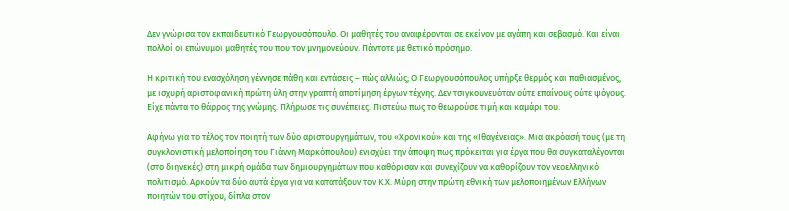Δεν γνώρισα τον εκπαιδευτικό Γεωργουσόπουλο. Οι μαθητές του αναφέρονται σε εκείνον με αγάπη και σεβασμό. Και είναι πολλοί οι επώνυμοι μαθητές του που τον μνημονεύουν. Πάντοτε με θετικό πρόσημο.

Η κριτική του ενασχόληση γέννησε πάθη και εντάσεις – πώς αλλιώς; Ο Γεωργουσόπουλος υπήρξε θερμός και παθιασμένος, με ισχυρή αριστοφανική πρώτη ύλη στην γραπτή αποτίμηση έργων τέχνης. Δεν τσιγκουνευόταν ούτε επαίνους ούτε ψόγους. Είχε πάντα το θάρρος της γνώμης. Πλήρωσε τις συνέπειες. Πιστεύω πως το θεωρούσε τιμή και καμάρι του.

Αφήνω για το τέλος τον ποιητή των δύο αριστουργημάτων, του «Χρονικού» και της «Ιθαγένειας». Μια ακρόασή τους (με τη συγκλονιστική μελοποίηση του Γιάννη Μαρκόπουλου) ενισχύει την άποψη πως πρόκειται για έργα που θα συγκαταλέγονται (στο διηνεκές) στη μικρή ομάδα των δημιουργημάτων που καθόρισαν και συνεχίζουν να καθορίζουν τον νεοελληνικό πολιτισμό. Αρκούν τα δύο αυτά έργα για να κατατάξουν τον Κ.Χ. Μύρη στην πρώτη εθνική των μελοποιημένων Ελλήνων ποιητών του στίχου, δίπλα στον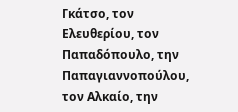Γκάτσο, τον Ελευθερίου, τον Παπαδόπουλο, την Παπαγιαννοπούλου, τον Αλκαίο, την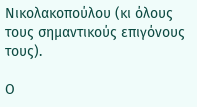Νικολακοπούλου (κι όλους τους σημαντικούς επιγόνους τους).

Ο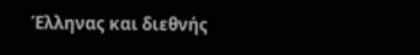Έλληνας και διεθνής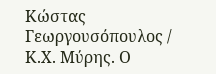Κώστας Γεωργουσόπουλος / Κ.Χ. Μύρης. Ο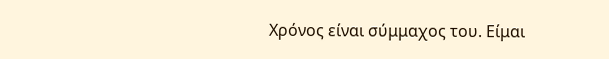Χρόνος είναι σύμμαχος του. Είμαι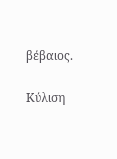βέβαιος.

Κύλιση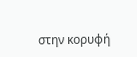στην κορυφή